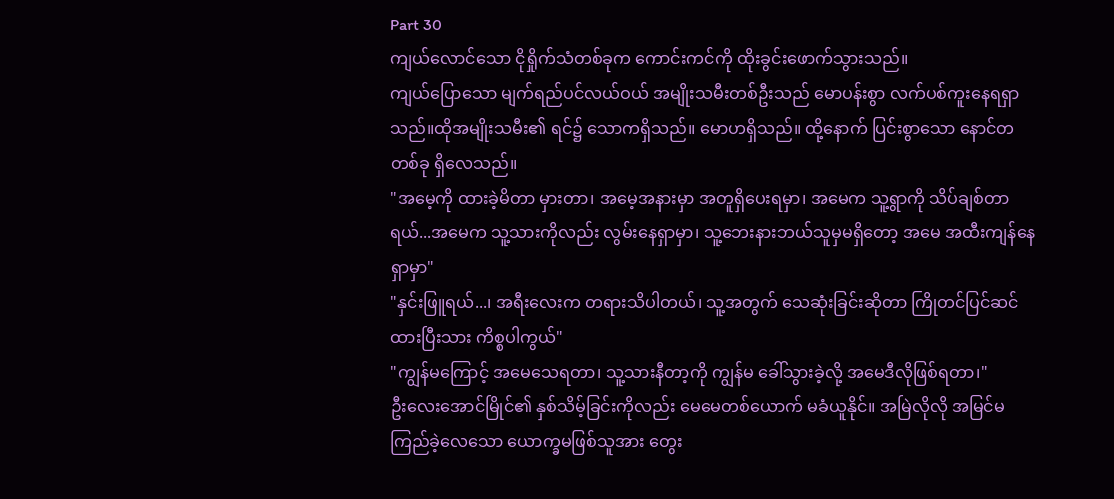Part 30
ကျယ်လောင်သော ငိုရှိုက်သံတစ်ခုက ကောင်းကင်ကို ထိုးခွင်းဖောက်သွားသည်။
ကျယ်ပြောသော မျက်ရည်ပင်လယ်ဝယ် အမျိုးသမီးတစ်ဦးသည် မောပန်းစွာ လက်ပစ်ကူးနေရရှာသည်။ထိုအမျိုးသမီး၏ ရင်၌ သောကရှိသည်။ မောဟရှိသည်။ ထို့နောက် ပြင်းစွာသော နောင်တတစ်ခု ရှိလေသည်။
"အမေ့ကို ထားခဲ့မိတာ မှားတာ၊ အမေ့အနားမှာ အတူရှိပေးရမှာ၊ အမေက သူ့ရွာကို သိပ်ချစ်တာရယ်...အမေက သူ့သားကိုလည်း လွမ်းနေရှာမှာ၊ သူ့ဘေးနားဘယ်သူမှမရှိတော့ အမေ အထီးကျန်နေရှာမှာ"
"နှင်းဖြူရယ်...၊ အရီးလေးက တရားသိပါတယ်၊ သူ့အတွက် သေဆုံးခြင်းဆိုတာ ကြိုတင်ပြင်ဆင်ထားပြီးသား ကိစ္စပါကွယ်"
"ကျွန်မကြောင့် အမေသေရတာ၊ သူ့သားနီတာ့ကို ကျွန်မ ခေါ်သွားခဲ့လို့ အမေဒီလိုဖြစ်ရတာ၊"
ဦးလေးအောင်မြိုင်၏ နှစ်သိမ့်ခြင်းကိုလည်း မေမေတစ်ယောက် မခံယူနိုင်။ အမြဲလိုလို အမြင်မကြည်ခဲ့လေသော ယောက္ခမဖြစ်သူအား တွေး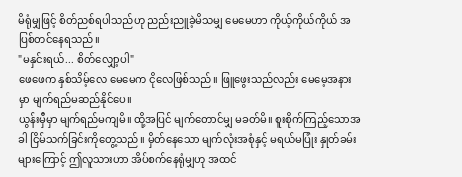မိရုံမျှဖြင့် စိတ်ညစ်ရပါသည်ဟု ညည်းညူခဲ့မိသမျှ မေမေဟာ ကိုယ့်ကိုယ်ကိုယ် အပြစ်တင်နေရသည်။
"မနှင်းရယ်... စိတ်လျှော့ပါ"
ဖေဖေက နှစ်သိမ့်လေ မေမေက ငိုလေဖြစ်သည်။ ဖြူဖွေးသည်လည်း မေမေ့အနားမှာ မျက်ရည်မဆည်နိုင်ပေ။
ယွန်းမှီမှာ မျက်ရည်မကျမိ။ ထို့အပြင် မျက်တောင်မျှ မခတ်မိ။ စူးစိုက်ကြည့်သောအခါ ငြိမ်သက်ခြင်းကိုတွေ့သည်။ မှိတ်နေသော မျက်လုံးအစုံနှင့် မရယ်မပြုံး နှုတ်ခမ်းများကြောင့် ဤလူသားဟာ အိပ်စက်နေရုံမျှဟု အထင်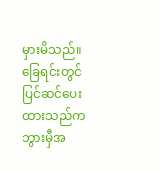မှားမိသည်။ ခြေရင်းတွင် ပြင်ဆင်ပေးထားသည်က ဘွားမှီအ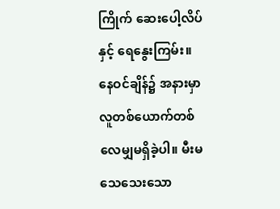ကြိုက် ဆေးပေါ့လိပ်နှင့် ရေနွေးကြမ်း။
နေဝင်ချိန်၌ အနားမှာ လူတစ်ယောက်တစ်လေမျှမရှိခဲ့ပါ။ မီးမသေသေးသော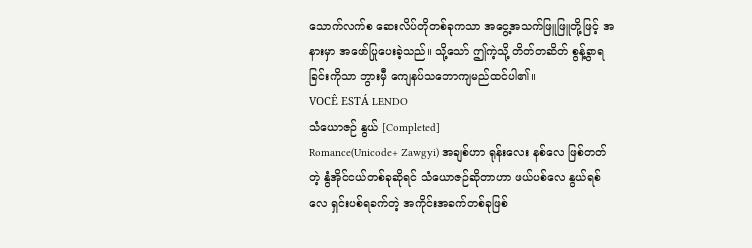သောက်လက်စ ဆေးလိပ်တိုတစ်ခုကသာ အငွေ့အသက်ဖြူဖြူတို့ဖြင့် အနားမှာ အဖော်ပြုပေးခဲ့သည်။ သို့သော် ဤကဲ့သို့ တိတ်တဆိတ် စွန့်ခွာရခြင်းကိုသာ ဘွားမှီ ကျေနပ်သဘောကျမည်ထင်ပါ၏။
VOCÊ ESTÁ LENDO
သံယောဇဉ် နွယ် [Completed]
Romance(Unicode+ Zawgyi) အချစ်ဟာ ရုန်းလေး နစ်လေ ဖြစ်တတ်တဲ့ နွံအိုင်ငယ်တစ်ခုဆိုရင် သံယောဇဉ်ဆိုတာဟာ ဖယ်ပစ်လေ နွယ်ရစ်လေ ရှင်းပစ်ရခက်တဲ့ အကိုင်းအခက်တစ်ခုဖြစ်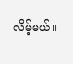လိမ့်မယ်။